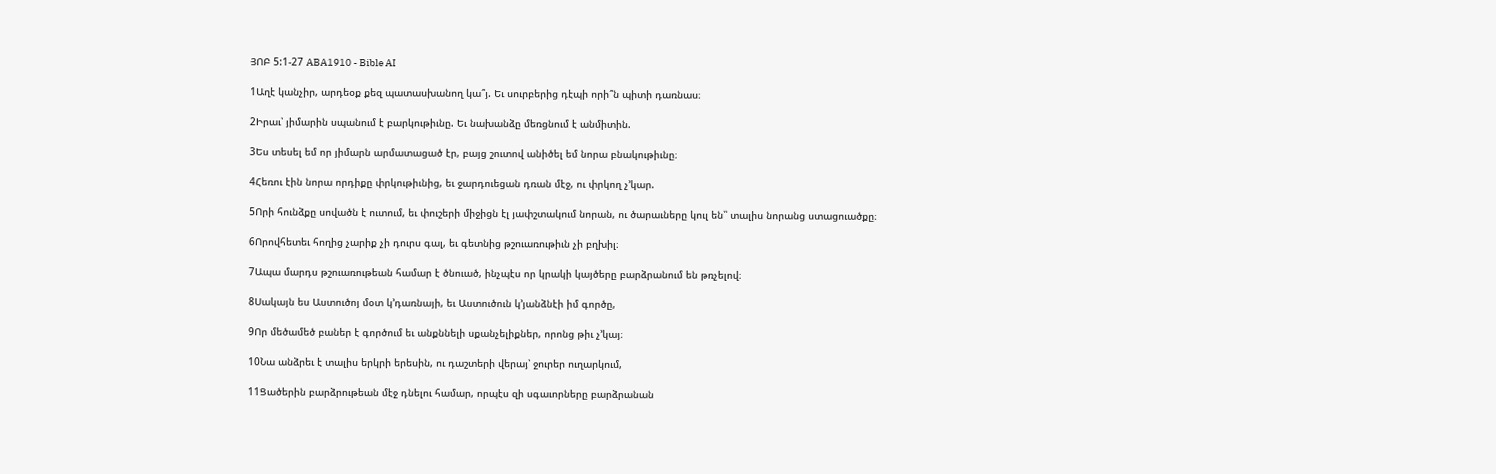ՅՈԲ 5:1-27 ABA1910 - Bible AI

1Աղէ կանչիր, արդեօք քեզ պատասխանող կա՞յ. Եւ սուրբերից դէպի որի՞ն պիտի դառնաս։

2Իրաւ՝ յիմարին սպանում է բարկութիւնը. Եւ նախանձը մեռցնում է անմիտին.

3Ես տեսել եմ որ յիմարն արմատացած էր, բայց շուտով անիծել եմ նորա բնակութիւնը։

4Հեռու էին նորա որդիքը փրկութիւնից, եւ ջարդուեցան դռան մէջ, ու փրկող չ’կար.

5Որի հունձքը սովածն է ուտում, եւ փուշերի միջիցն էլ յափշտակում նորան, ու ծարաւները կուլ են՝՝ տալիս նորանց ստացուածքը։

6Որովհետեւ հողից չարիք չի դուրս գալ, եւ գետնից թշուառութիւն չի բղխիլ։

7Ապա մարդս թշուառութեան համար է ծնուած, ինչպէս որ կրակի կայծերը բարձրանում են թռչելով։

8Սակայն ես Աստուծոյ մօտ կ’դառնայի, եւ Աստուծուն կ’յանձնէի իմ գործը,

9Որ մեծամեծ բաներ է գործում եւ անքննելի սքանչելիքներ, որոնց թիւ չ’կայ։

10Նա անձրեւ է տալիս երկրի երեսին, ու դաշտերի վերայ՝ ջուրեր ուղարկում,

11Ցածերին բարձրութեան մէջ դնելու համար, որպէս զի սգաւորները բարձրանան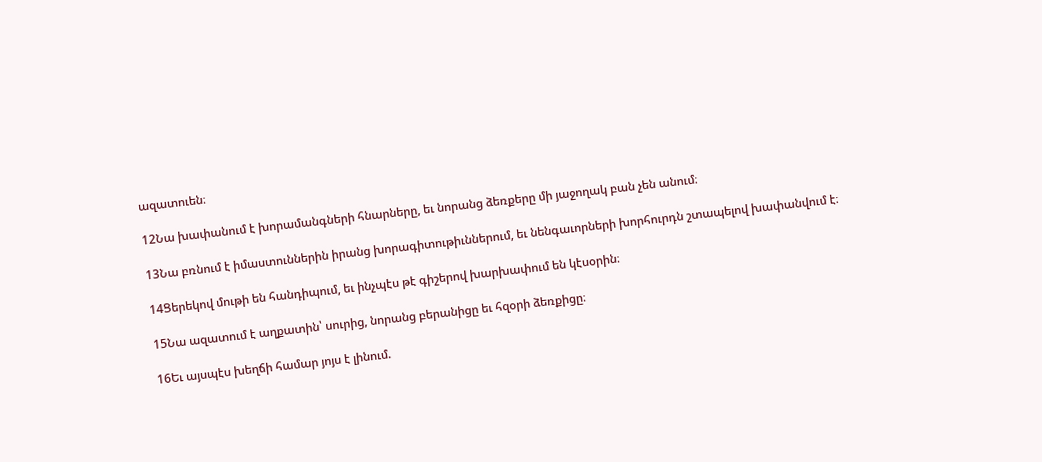ազատուեն։

12Նա խափանում է խորամանգների հնարները, եւ նորանց ձեռքերը մի յաջողակ բան չեն անում։

13Նա բռնում է իմաստուններին իրանց խորագիտութիւններում, եւ նենգաւորների խորհուրդն շտապելով խափանվում է։

14Ցերեկով մութի են հանդիպում, եւ ինչպէս թէ գիշերով խարխափում են կէսօրին։

15Նա ազատում է աղքատին՝ սուրից, նորանց բերանիցը եւ հզօրի ձեռքիցը։

16Եւ այսպէս խեղճի համար յոյս է լինում.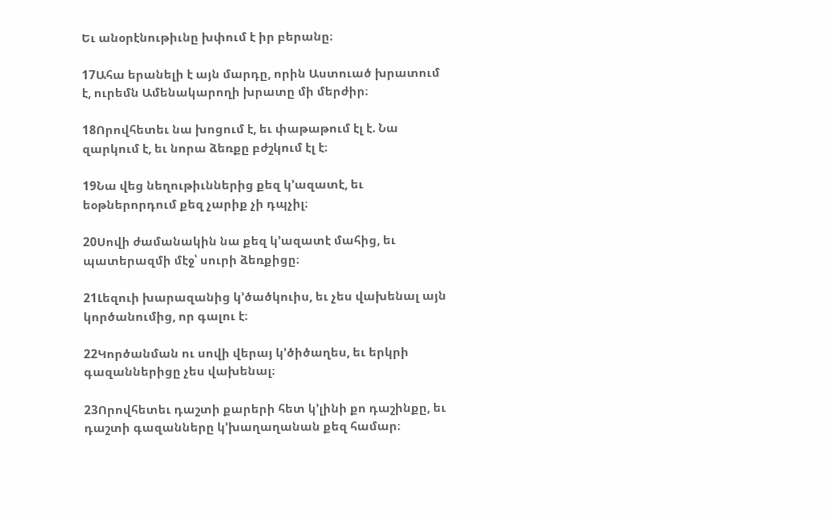Եւ անօրէնութիւնը խփում է իր բերանը։

17Ահա երանելի է այն մարդը, որին Աստուած խրատում է, ուրեմն Ամենակարողի խրատը մի մերժիր։

18Որովհետեւ նա խոցում է, եւ փաթաթում էլ է. Նա զարկում է, եւ նորա ձեռքը բժշկում էլ է։

19Նա վեց նեղութիւններից քեզ կ’ազատէ, եւ եօթներորդում քեզ չարիք չի դպչիլ։

20Սովի ժամանակին նա քեզ կ’ազատէ մահից, եւ պատերազմի մէջ՝ սուրի ձեռքիցը։

21Լեզուի խարազանից կ’ծածկուիս, եւ չես վախենալ այն կործանումից, որ գալու է։

22Կործանման ու սովի վերայ կ’ծիծաղես, եւ երկրի գազաններիցը չես վախենալ։

23Որովհետեւ դաշտի քարերի հետ կ’լինի քո դաշինքը, եւ դաշտի գազանները կ’խաղաղանան քեզ համար։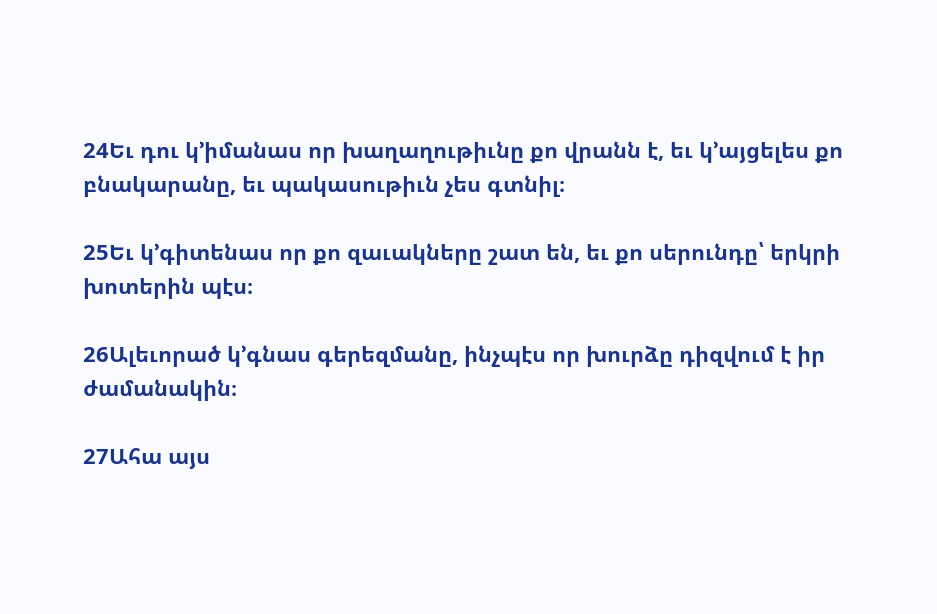24Եւ դու կ’իմանաս որ խաղաղութիւնը քո վրանն է, եւ կ’այցելես քո բնակարանը, եւ պակասութիւն չես գտնիլ։

25Եւ կ’գիտենաս որ քո զաւակները շատ են, եւ քո սերունդը՝ երկրի խոտերին պէս։

26Ալեւորած կ’գնաս գերեզմանը, ինչպէս որ խուրձը դիզվում է իր ժամանակին։

27Ահա այս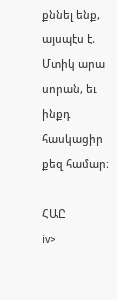քննել ենք, այսպէս է. Մտիկ արա սորան, եւ ինքդ հասկացիր քեզ համար։

ՀԱԸ
iv>